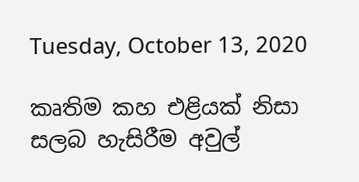Tuesday, October 13, 2020

කෘතිම කහ එළියක් නිසා සලබ හැසිරීම අවුල්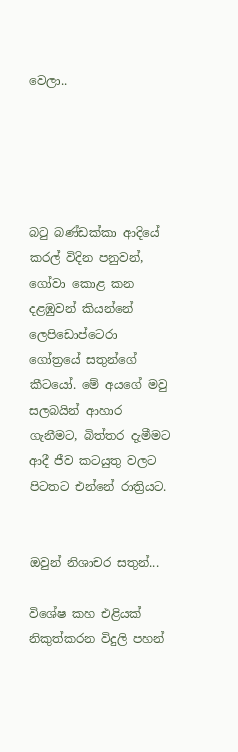වෙලා..





බටු බණ්ඩක්කා ආදියේ කරල් විදින පනුවන්, ගෝවා කොළ කන දළඹුවන් කියන්නේ ලෙපිඩොප්ටෙරා ගෝත්‍රයේ සතුන්ගේ කීටයෝ. මේ අයගේ මවු සලබයින් ආහාර ගැනීමට, බිත්තර දැමීමට ආදී ජීව කටයුතු වලට පිටතට එන්නේ රාත්‍රියට.


ඔවුන් නිශාචර සතුන්...

විශේෂ කහ එළියක් නිකුත්කරන විදුලි පහන්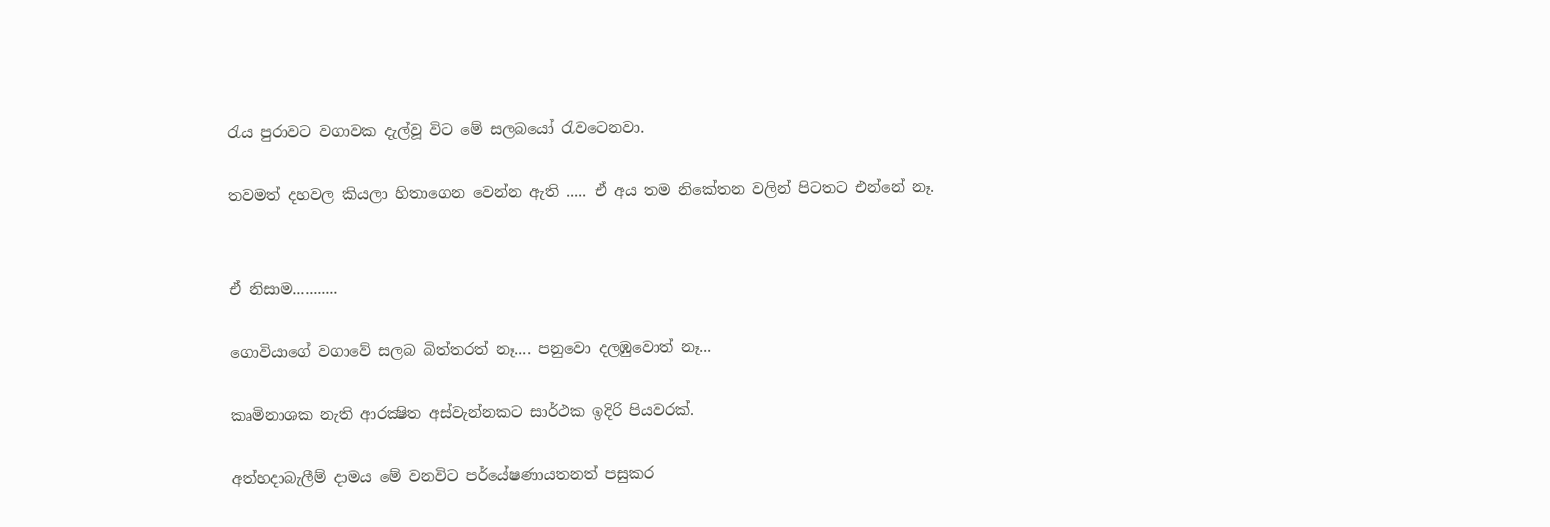රැය පුරාවට වගාවක දැල්වූ විට මේ සලබයෝ රැවටෙනවා.

තවමත් දහවල කියලා හිතාගෙන වෙන්න ඇති ..... ඒ අය තම නිකේතන වලින් පිටතට එන්නේ නෑ.


ඒ නිසාම...........

ගොවියාගේ වගාවේ සලබ බිත්තරත් නෑ.... පනුවො දලඹුවොත් නෑ...

කෘමිනාශක නැති ආරක්‍ෂිත අස්වැන්නකට සාර්ථක ඉදිරි පියවරක්.

අත්හදාබැලීම් දාමය මේ වනවිට පර්යේෂණායතනත් පසුකර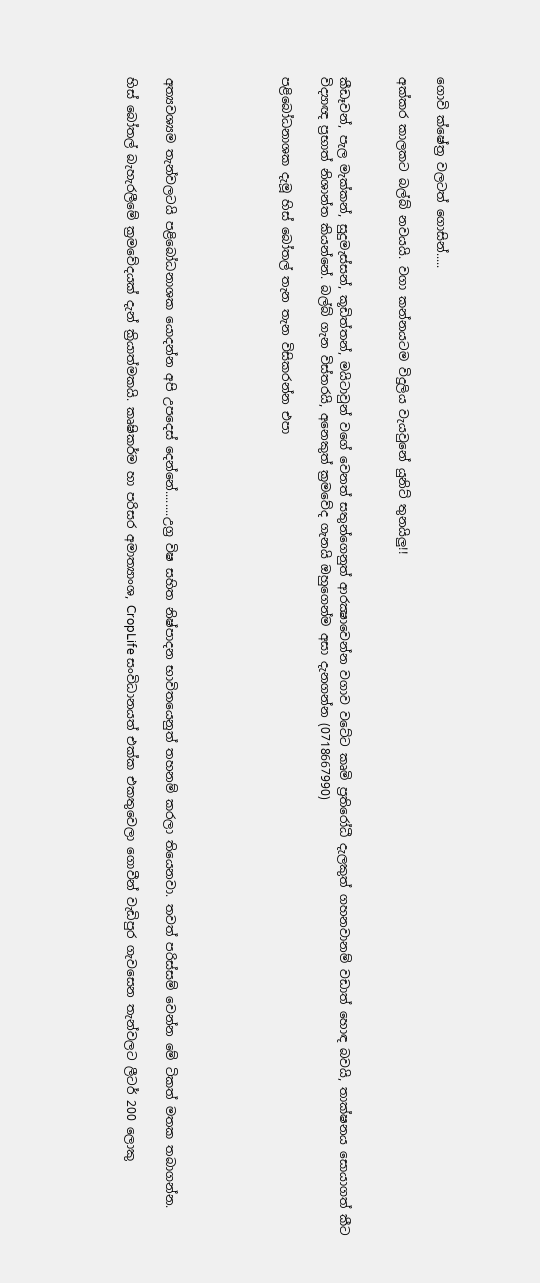ගොවි ක්ෂේත්‍ර වලටත් ගොසින්.....

අක්කර කාලකට බල්බ් නවයයි. වගා කන්නයටම විදුලිය වැයවුනේ යුනිට් තුනයිලු!!


කීඩෑවන්, පැල මැක්කන්, සුදුමැස්සන්, කූඩිත්තන්, මයිටාවුන් වගේ වෙනත් සතුන්ගෙනුත් ආරක්‍ෂාවෙන්න වගාව වටේට කෘමි ප්‍රතිරෝධී දැලකුත් ගහනවානම් වඩාත් හොඳ බවයි, තාක්ෂනය සොයාගත් කීට විද්‍යාඥ ප්‍රභාත් නිශාන්ත කියන්නේ. බල්බ් ගැන විස්තරයි, අනෙකුත් ක්‍රමවේද ගැනයි ඔහුගෙන්ම අසා දැනගන්න (0718667990)

පළිබෝධනාශක දැමූ හිස් බෝතල් තැන තැන විසිකරන්න එපා





අත්‍යවශ්‍යම තැන්වලටයි පළිබෝධනාශක යොදන්න අපි උපදෙස් දෙන්නේ........උග්‍ර විෂ සහිත නිෂ්පාදන භාවිතයෙනුත් තහනම් කරලා තියෙනවා. තවත් පරිස්සම් වෙන්න මේ ටිකත් මතක තබාගන්න.

හිස් බෝතල් බැහැරලීමේ ක්‍රමවේදයක් දැන් ක්‍රියාත්මකයි. කෘෂිකර්ම හා පරිසර අමාත්‍යාංශ, CropLife සංවිධානයත් එක්ක එකතුවෙලා ගොවීන් වැඩිපුර ගැවසෙන තැන්වලට ලීටර් 200 ලොකු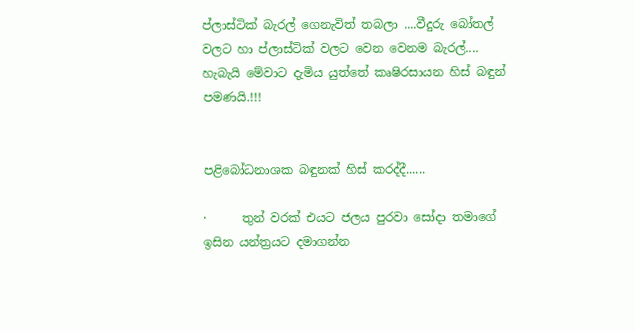ප්ලාස්ටික් බැරල් ගෙනැවිත් තබලා ....වීදුරු බෝතල් වලට හා ප්ලාස්ටික් වලට වෙන වෙනම බැරල්.... හැබැයි මේවාට දැමිය යුත්තේ කෘෂිරසායන හිස් බඳුන් පමණයි.!!!


පළිබෝධනාශක බඳුනක් හිස් කරද්දී......

·      තුන් වරක් එයට ජලය පුරවා සෝදා තමාගේ ඉසින යන්ත්‍රයට දමාගන්න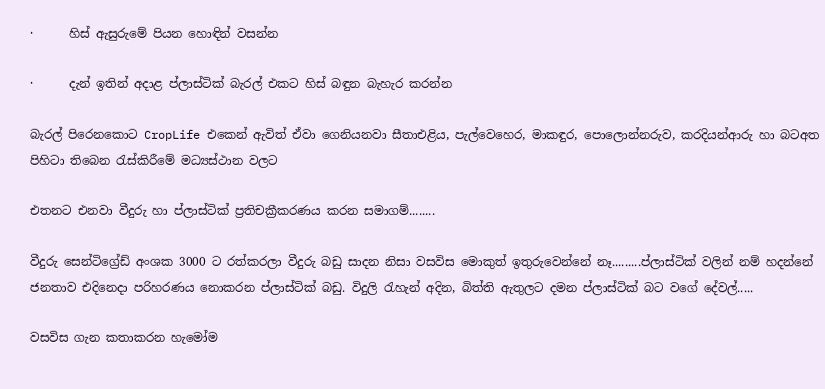·      හිස් ඇසුරුමේ පියන හොඳින් වසන්න

·      දැන් ඉතින් අදාළ ප්ලාස්ටික් බැරල් එකට හිස් බඳුන බැහැර කරන්න

බැරල් පිරෙනකොට CropLife එකෙන් ඇවිත් ඒවා ගෙනියනවා සීතාඑළිය, පැල්වෙහෙර, මාකඳුර, පොලොන්නරුව, කරදියන්ආරු හා බටඅත පිහිටා තිබෙන රැස්කිරීමේ මධ්‍යස්ථාන වලට

එතනට එනවා වීදුරු හා ප්ලාස්ටික් ප්‍රතිචක්‍රීකරණය කරන සමාගම්........

වීදුරු සෙන්ටිග්‍රේඩ් අංශක 3000 ට රත්කරලා වීදුරු බඩු සාදන නිසා වසවිස මොකුත් ඉතුරුවෙන්නේ නෑ.........ප්ලාස්ටික් වලින් නම් හදන්නේ ජනතාව එදිනෙදා පරිහරණය නොකරන ප්ලාස්ටික් බඩු. විදුලි රැහැන් අදින, බිත්ති ඇතුලට දමන ප්ලාස්ටික් බට වගේ දේවල්.....

වසවිස ගැන කතාකරන හැමෝම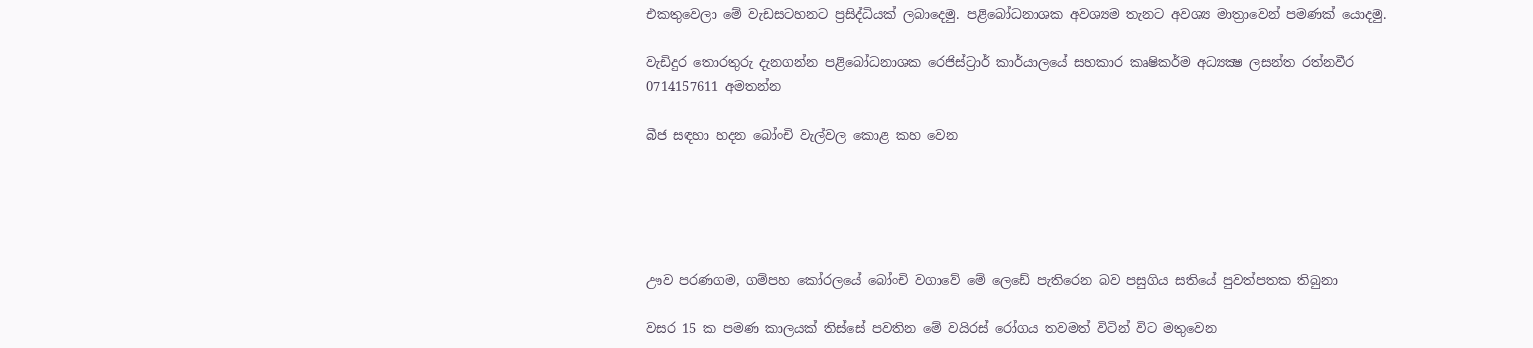එකතුවෙලා මේ වැඩසටහනට ප්‍රසිද්ධියක් ලබාදෙමු. පළිබෝධනාශක අවශ්‍යම තැනට අවශ්‍ය මාත්‍රාවෙන් පමණක් යොදමු.

වැඩිදුර තොරතුරු දැනගන්න පළිබෝධනාශක රෙජිස්ට්‍රාර් කාර්යාලයේ සහකාර කෘෂිකර්ම අධ්‍යක්‍ෂ ලසන්ත රත්නවීර 0714157611 අමතන්න

බීජ සඳහා හදන බෝංචි වැල්වල කොළ කහ වෙන





ඌව පරණගම, ගම්පහ කෝරලයේ බෝංචි වගාවේ මේ ලෙඩේ පැතිරෙන බව පසුගිය සතියේ පුවත්පතක තිබුනා

වසර 15 ක පමණ කාලයක් තිස්සේ පවතින මේ වයිරස් රෝගය තවමත් විටින් විට මතුවෙන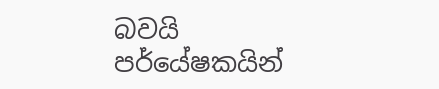බවයි පර්යේෂකයින්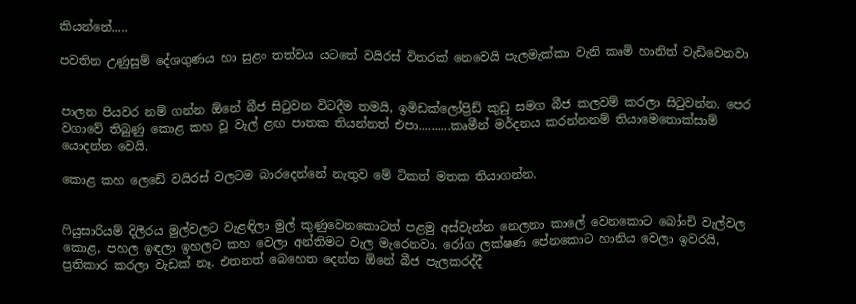කියන්නේ.....

පවතින උණුසුම් දේශගුණය හා සුළං තත්වය යටතේ වයිරස් විතරක් නෙවෙයි පැලමැක්කා වැනි කෘමි හානිත් වැඩිවෙනවා


පාලන පියවර නම් ගන්න ඕනේ බීජ සිටුවන විටදීම තමයි, ඉමිඩක්ලෝප්‍රිඩ් කුඩු සමග බීජ කලවම් කරලා සිටුවන්න. පෙර වගාවේ තිබුණු කොළ කහ වූ වැල් ළඟ පාතක තියන්නත් එපා..........කෘමීන් මර්දනය කරන්නනම් තියාමෙතොක්සාම් යොදන්න වෙයි.

කොළ කහ ලෙඩේ වයිරස් වලටම බාරදෙන්නේ නැතුව මේ ටිකත් මතක තියාගන්න.


ෆියුසාරියම් දිලීරය මුල්වලට වැළඳිලා මුල් කුණුවෙනකොටත් පළමු අස්වැන්න නෙලනා කාලේ වෙනකොට බෝංචි වැල්වල කොළ, පහල ඉඳලා ඉහලට කහ වෙලා අන්තිමට වැල මැරෙනවා. රෝග ලක්ෂණ පේනකොට හානිය වෙලා ඉවරයි, ප්‍රතිකාර කරලා වැඩක් නෑ. එතනත් බෙහෙත දෙන්න ඕනේ බීජ පැලකරද්දී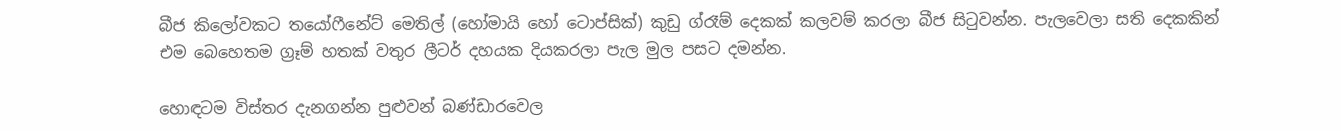බීජ කිලෝවකට තයෝෆීනේට් මෙතිල් (හෝමායි හෝ ටොප්සික්) කුඩු ග්රෑම් දෙකක් කලවම් කරලා බීජ සිටුවන්න. පැලවෙලා සති දෙකකින් එම බෙහෙතම ග්‍රෑම් හතක් වතුර ලීටර් දහයක දියකරලා පැල මුල පසට දමන්න.

හොඳටම විස්තර දැනගන්න පුළුවන් බණ්ඩාරවෙල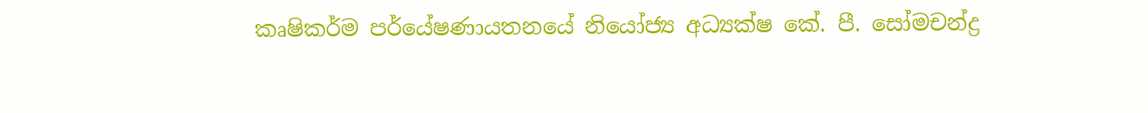කෘෂිකර්ම පර්යේෂණායතනයේ නියෝජ්‍ය අධ්‍යක්ෂ කේ. පී. සෝමචන්ද්‍ර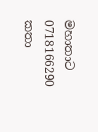මහාතාට 0718166290 කතා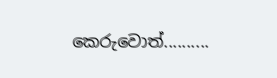කෙරුවොත්..........